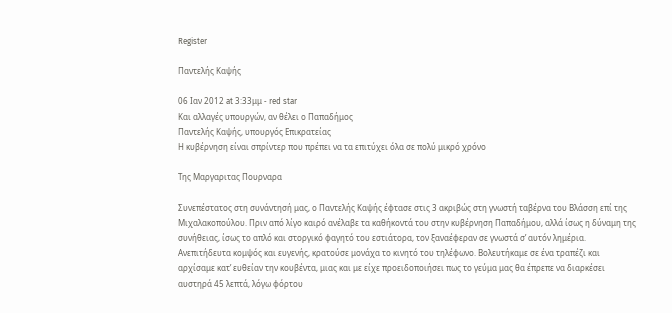Register

Παντελής Καψής

06 Ιαν 2012 at 3:33μμ - red star
Και αλλαγές υπουργών, αν θέλει ο Παπαδήμος
Παντελής Καψής, υπουργός Επικρατείας
Η κυβέρνηση είναι σπρίντερ που πρέπει να τα επιτύχει όλα σε πολύ μικρό χρόνο

Της Μαργαριτας Πουρναρα

Συνεπέστατος στη συνάντησή μας, ο Παντελής Καψής έφτασε στις 3 ακριβώς στη γνωστή ταβέρνα του Βλάσση επί της Μιχαλακοπούλου. Πριν από λίγο καιρό ανέλαβε τα καθήκοντά του στην κυβέρνηση Παπαδήμου, αλλά ίσως η δύναμη της συνήθειας, ίσως το απλό και στοργικό φαγητό του εστιάτορα, τον ξαναέφεραν σε γνωστά σ’ αυτόν λημέρια. Ανεπιτήδευτα κομψός και ευγενής, κρατούσε μονάχα το κινητό του τηλέφωνο. Βολευτήκαμε σε ένα τραπέζι και αρχίσαμε κατ’ ευθείαν την κουβέντα, μιας και με είχε προειδοποιήσει πως το γεύμα μας θα έπρεπε να διαρκέσει αυστηρά 45 λεπτά, λόγω φόρτου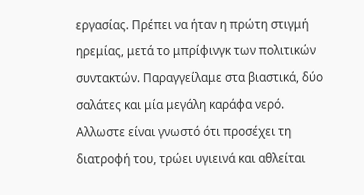εργασίας. Πρέπει να ήταν η πρώτη στιγμή ηρεμίας, μετά το μπρίφινγκ των πολιτικών συντακτών. Παραγγείλαμε στα βιαστικά, δύο σαλάτες και μία μεγάλη καράφα νερό. Αλλωστε είναι γνωστό ότι προσέχει τη διατροφή του, τρώει υγιεινά και αθλείται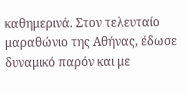καθημερινά. Στον τελευταίο μαραθώνιο της Αθήνας, έδωσε δυναμικό παρόν και με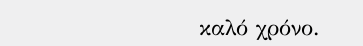καλό χρόνο.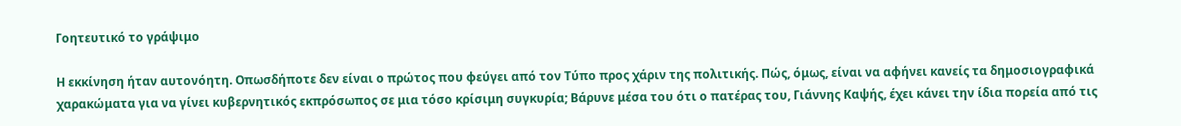Γοητευτικό το γράψιμο

Η εκκίνηση ήταν αυτονόητη. Οπωσδήποτε δεν είναι ο πρώτος που φεύγει από τον Τύπο προς χάριν της πολιτικής. Πώς, όμως, είναι να αφήνει κανείς τα δημοσιογραφικά χαρακώματα για να γίνει κυβερνητικός εκπρόσωπος σε μια τόσο κρίσιμη συγκυρία; Βάρυνε μέσα του ότι ο πατέρας του, Γιάννης Καψής, έχει κάνει την ίδια πορεία από τις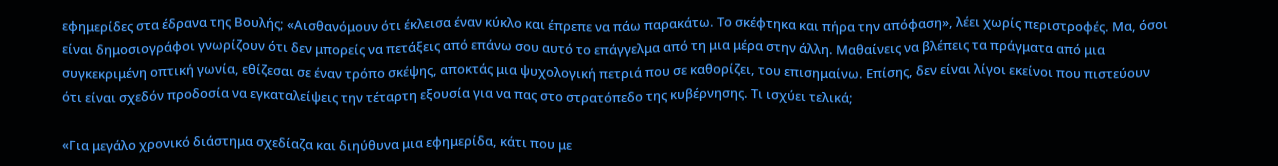εφημερίδες στα έδρανα της Βουλής; «Αισθανόμουν ότι έκλεισα έναν κύκλο και έπρεπε να πάω παρακάτω. Το σκέφτηκα και πήρα την απόφαση», λέει χωρίς περιστροφές. Μα, όσοι είναι δημοσιογράφοι γνωρίζουν ότι δεν μπορείς να πετάξεις από επάνω σου αυτό το επάγγελμα από τη μια μέρα στην άλλη. Μαθαίνεις να βλέπεις τα πράγματα από μια συγκεκριμένη οπτική γωνία, εθίζεσαι σε έναν τρόπο σκέψης, αποκτάς μια ψυχολογική πετριά που σε καθορίζει, του επισημαίνω. Επίσης, δεν είναι λίγοι εκείνοι που πιστεύουν ότι είναι σχεδόν προδοσία να εγκαταλείψεις την τέταρτη εξουσία για να πας στο στρατόπεδο της κυβέρνησης. Τι ισχύει τελικά;

«Για μεγάλο χρονικό διάστημα σχεδίαζα και διηύθυνα μια εφημερίδα, κάτι που με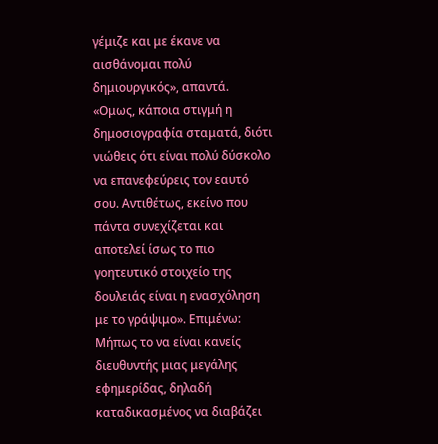γέμιζε και με έκανε να αισθάνομαι πολύ δημιουργικός», απαντά. «Ομως, κάποια στιγμή η δημοσιογραφία σταματά, διότι νιώθεις ότι είναι πολύ δύσκολο να επανεφεύρεις τον εαυτό σου. Αντιθέτως, εκείνο που πάντα συνεχίζεται και αποτελεί ίσως το πιο γοητευτικό στοιχείο της δουλειάς είναι η ενασχόληση με το γράψιμο». Επιμένω: Μήπως το να είναι κανείς διευθυντής μιας μεγάλης εφημερίδας, δηλαδή καταδικασμένος να διαβάζει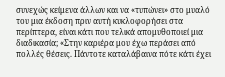συνεχώς κείμενα άλλων και να «τυπώνει» στο μυαλό του μια έκδοση πριν αυτή κυκλοφορήσει στα περίπτερα, είναι κάτι που τελικά απομυθοποιεί μια διαδικασία; «Στην καριέρα μου έχω περάσει από πολλές θέσεις. Πάντοτε καταλάβαινα πότε κάτι έχει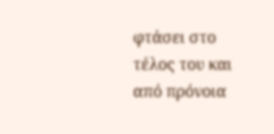φτάσει στο τέλος του και από πρόνοια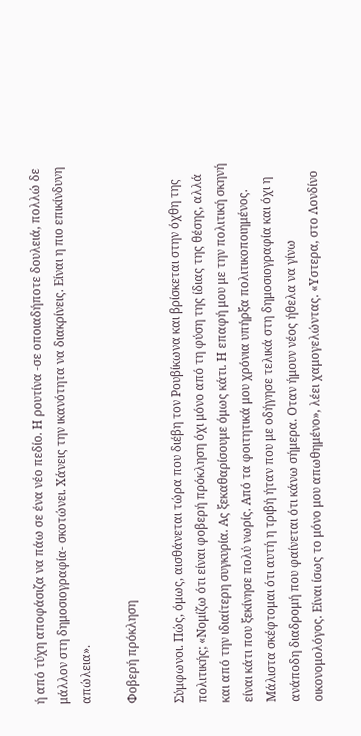ή από τύχη αποφάσιζα να πάω σε ένα νέο πεδίο. Η ρουτίνα -σε οποιαδήποτε δουλειά, πολλώ δε μάλλον στη δημοσιογραφία- σκοτώνει. Χάνεις την ικανότητα να διακρίνεις. Είναι η πιο επικίνδυνη απώλεια».

Φοβερή πρόκληση

Σύμφωνοι. Πώς, όμως, αισθάνεται τώρα που διέβη τον Ρουβίκωνα και βρίσκεται στην όχθη της πολιτικής; «Νομίζω ότι είναι φοβερή πρόκληση όχι μόνο από τη φύση της ίδιας της θέσης, αλλά και από την ιδιαίτερη συγκυρία. Ας ξεκαθαρίσουμε όμως κάτι. Η επαφή μου με την πολιτική σκηνή είναι κάτι που ξεκίνησε πολύ νωρίς. Από τα φοιτητικά μου χρόνια υπήρξα πολιτικοποιημένος. Μάλιστα σκέφτομαι ότι αυτή η τριβή ήταν που με οδήγησε τελικά στη δημοσιογραφία και όχι η ανάποδη διαδρομή που φαίνεται ότι κάνω σήμερα. Οταν ήμουν νέος ήθελα να γίνω οικονομολόγος. Είναι ίσως το μόνο μου απωθημένο», λέει χαμογελώντας. «Υστερα, στο Λονδίνο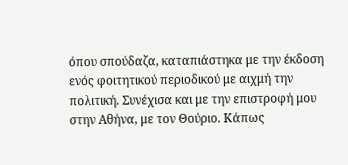όπου σπούδαζα, καταπιάστηκα με την έκδοση ενός φοιτητικού περιοδικού με αιχμή την πολιτική. Συνέχισα και με την επιστροφή μου στην Αθήνα, με τον Θούριο. Κάπως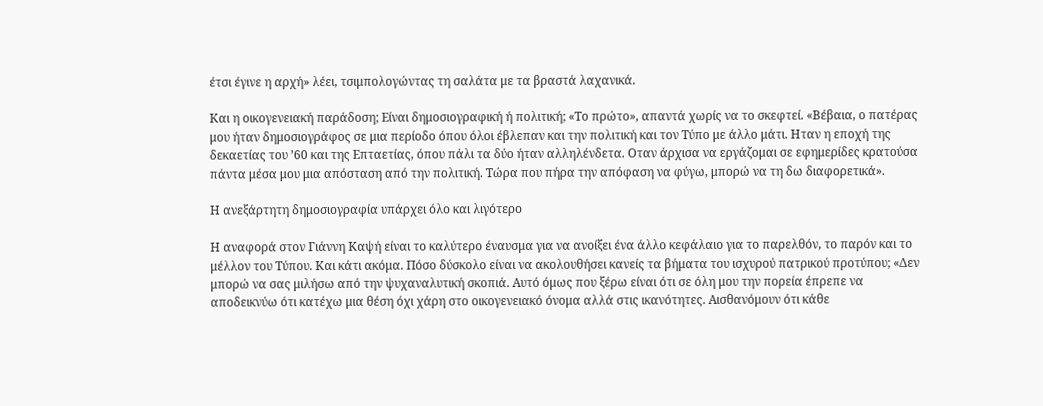έτσι έγινε η αρχή» λέει, τσιμπολογώντας τη σαλάτα με τα βραστά λαχανικά.

Και η οικογενειακή παράδοση; Είναι δημοσιογραφική ή πολιτική; «Το πρώτο», απαντά χωρίς να το σκεφτεί. «Βέβαια, ο πατέρας μου ήταν δημοσιογράφος σε μια περίοδο όπου όλοι έβλεπαν και την πολιτική και τον Τύπο με άλλο μάτι. Ηταν η εποχή της δεκαετίας του ’60 και της Επταετίας, όπου πάλι τα δύο ήταν αλληλένδετα. Οταν άρχισα να εργάζομαι σε εφημερίδες κρατούσα πάντα μέσα μου μια απόσταση από την πολιτική. Τώρα που πήρα την απόφαση να φύγω, μπορώ να τη δω διαφορετικά».

Η ανεξάρτητη δημοσιογραφία υπάρχει όλο και λιγότερο

Η αναφορά στον Γιάννη Καψή είναι το καλύτερο έναυσμα για να ανοίξει ένα άλλο κεφάλαιο για το παρελθόν, το παρόν και το μέλλον του Τύπου. Και κάτι ακόμα. Πόσο δύσκολο είναι να ακολουθήσει κανείς τα βήματα του ισχυρού πατρικού προτύπου; «Δεν μπορώ να σας μιλήσω από την ψυχαναλυτική σκοπιά. Αυτό όμως που ξέρω είναι ότι σε όλη μου την πορεία έπρεπε να αποδεικνύω ότι κατέχω μια θέση όχι χάρη στο οικογενειακό όνομα αλλά στις ικανότητες. Αισθανόμουν ότι κάθε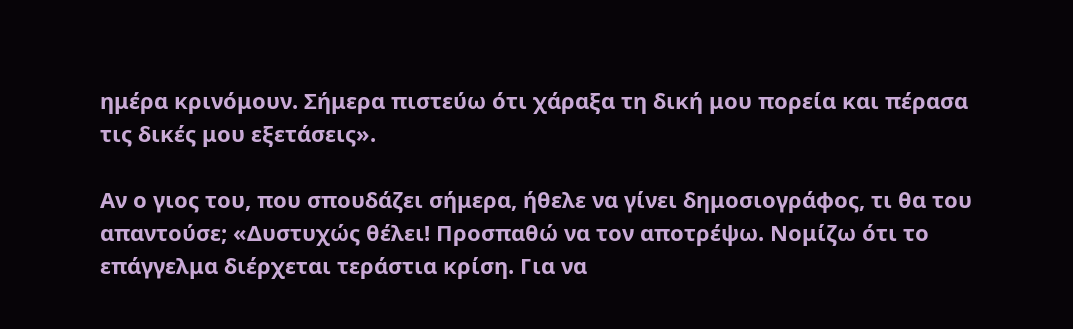ημέρα κρινόμουν. Σήμερα πιστεύω ότι χάραξα τη δική μου πορεία και πέρασα τις δικές μου εξετάσεις».

Αν ο γιος του, που σπουδάζει σήμερα, ήθελε να γίνει δημοσιογράφος, τι θα του απαντούσε; «Δυστυχώς θέλει! Προσπαθώ να τον αποτρέψω. Νομίζω ότι το επάγγελμα διέρχεται τεράστια κρίση. Για να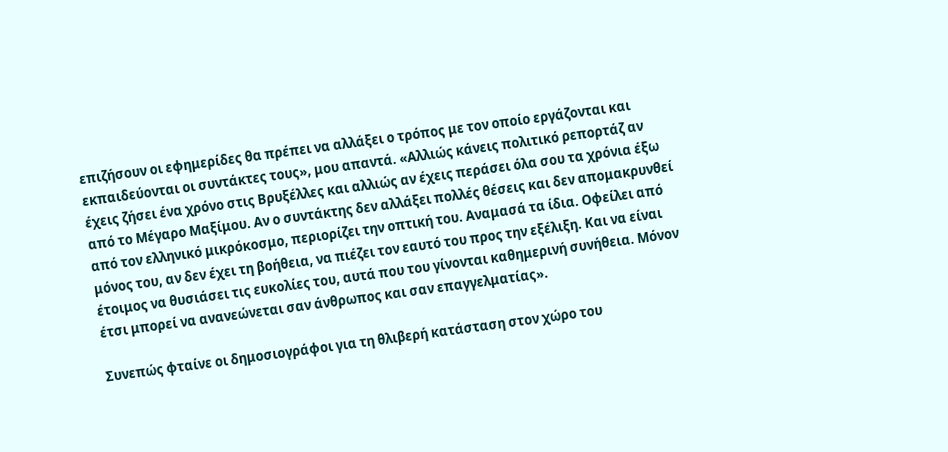επιζήσουν οι εφημερίδες θα πρέπει να αλλάξει ο τρόπος με τον οποίο εργάζονται και εκπαιδεύονται οι συντάκτες τους», μου απαντά. «Αλλιώς κάνεις πολιτικό ρεπορτάζ αν έχεις ζήσει ένα χρόνο στις Βρυξέλλες και αλλιώς αν έχεις περάσει όλα σου τα χρόνια έξω από το Μέγαρο Μαξίμου. Αν ο συντάκτης δεν αλλάξει πολλές θέσεις και δεν απομακρυνθεί από τον ελληνικό μικρόκοσμο, περιορίζει την οπτική του. Αναμασά τα ίδια. Οφείλει από μόνος του, αν δεν έχει τη βοήθεια, να πιέζει τον εαυτό του προς την εξέλιξη. Και να είναι έτοιμος να θυσιάσει τις ευκολίες του, αυτά που του γίνονται καθημερινή συνήθεια. Μόνον έτσι μπορεί να ανανεώνεται σαν άνθρωπος και σαν επαγγελματίας».

Συνεπώς φταίνε οι δημοσιογράφοι για τη θλιβερή κατάσταση στον χώρο του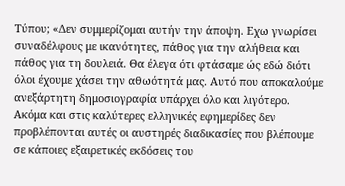Τύπου; «Δεν συμμερίζομαι αυτήν την άποψη. Εχω γνωρίσει συναδέλφους με ικανότητες, πάθος για την αλήθεια και πάθος για τη δουλειά. Θα έλεγα ότι φτάσαμε ώς εδώ διότι όλοι έχουμε χάσει την αθωότητά μας. Αυτό που αποκαλούμε ανεξάρτητη δημοσιογραφία υπάρχει όλο και λιγότερο. Ακόμα και στις καλύτερες ελληνικές εφημερίδες δεν προβλέπονται αυτές οι αυστηρές διαδικασίες που βλέπουμε σε κάποιες εξαιρετικές εκδόσεις του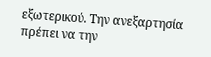εξωτερικού. Την ανεξαρτησία πρέπει να την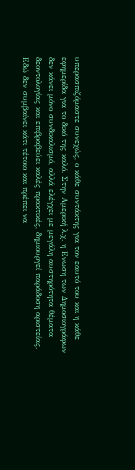υπερασπιζόμαστε συνεχώς, ο κάθε συντάκτης για τον εαυτό του και η κάθε εφημερίδα για το δικό της καλό. Στην Αμερική λ.χ. η Ενωση των Δημοσιογράφων δεν κάνει μόνο συνδικαλισμό, αλλά ελέγχει με μεγάλη αυστηρότητα θέματα δεοντολογίας και επιβραβεύει καλές πρακτικές, δημιουργεί παράδοση αριστείας. Εδώ δεν συμβαίνει κάτι τέτοιο και πρέπει να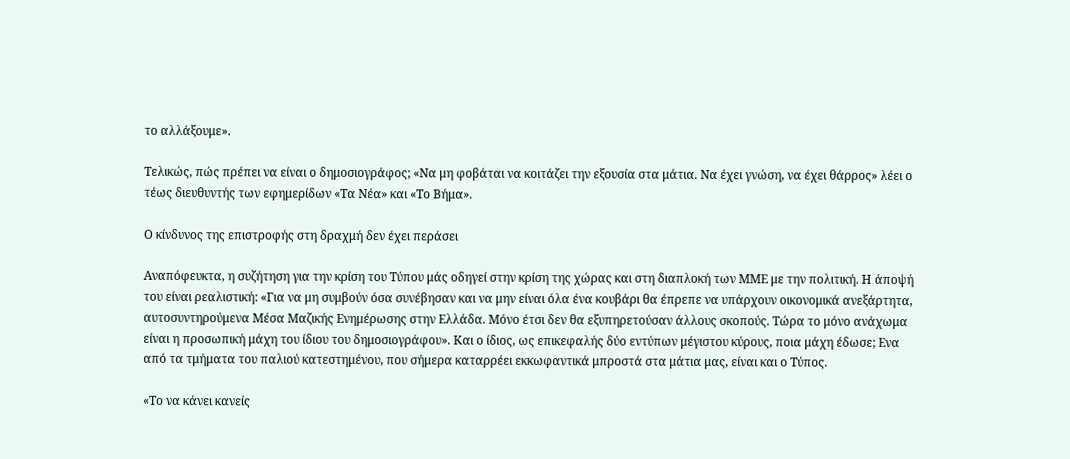το αλλάξουμε».

Τελικώς, πώς πρέπει να είναι ο δημοσιογράφος; «Να μη φοβάται να κοιτάζει την εξουσία στα μάτια. Να έχει γνώση, να έχει θάρρος» λέει ο τέως διευθυντής των εφημερίδων «Τα Νέα» και «Το Βήμα».

Ο κίνδυνος της επιστροφής στη δραχμή δεν έχει περάσει

Αναπόφευκτα, η συζήτηση για την κρίση του Τύπου μάς οδηγεί στην κρίση της χώρας και στη διαπλοκή των ΜΜΕ με την πολιτική. Η άποψή του είναι ρεαλιστική: «Για να μη συμβούν όσα συνέβησαν και να μην είναι όλα ένα κουβάρι θα έπρεπε να υπάρχουν οικονομικά ανεξάρτητα, αυτοσυντηρούμενα Μέσα Μαζικής Ενημέρωσης στην Ελλάδα. Μόνο έτσι δεν θα εξυπηρετούσαν άλλους σκοπούς. Τώρα το μόνο ανάχωμα είναι η προσωπική μάχη του ίδιου του δημοσιογράφου». Και ο ίδιος, ως επικεφαλής δύο εντύπων μέγιστου κύρους, ποια μάχη έδωσε; Ενα από τα τμήματα του παλιού κατεστημένου, που σήμερα καταρρέει εκκωφαντικά μπροστά στα μάτια μας, είναι και ο Τύπος.

«Το να κάνει κανείς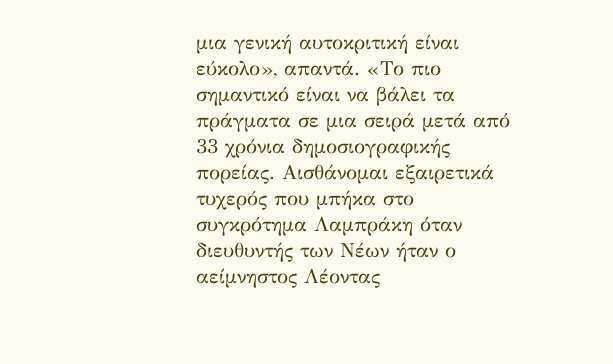μια γενική αυτοκριτική είναι εύκολο», απαντά. «Το πιο σημαντικό είναι να βάλει τα πράγματα σε μια σειρά μετά από 33 χρόνια δημοσιογραφικής πορείας. Αισθάνομαι εξαιρετικά τυχερός που μπήκα στο συγκρότημα Λαμπράκη όταν διευθυντής των Νέων ήταν ο αείμνηστος Λέοντας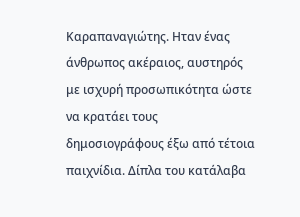Καραπαναγιώτης. Ηταν ένας άνθρωπος ακέραιος, αυστηρός με ισχυρή προσωπικότητα ώστε να κρατάει τους δημοσιογράφους έξω από τέτοια παιχνίδια. Δίπλα του κατάλαβα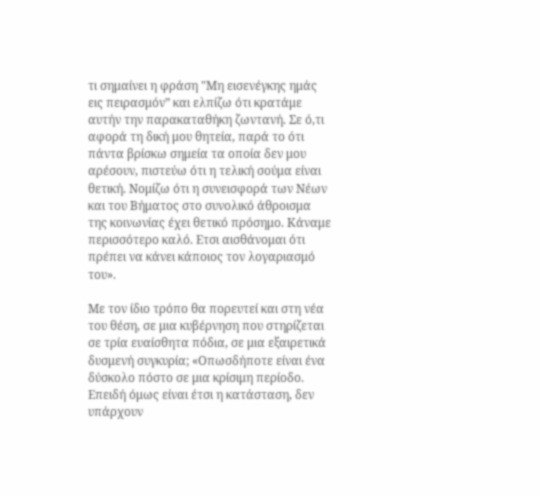τι σημαίνει η φράση "Μη εισενέγκης ημάς εις πειρασμόν” και ελπίζω ότι κρατάμε αυτήν την παρακαταθήκη ζωντανή. Σε ό,τι αφορά τη δική μου θητεία, παρά το ότι πάντα βρίσκω σημεία τα οποία δεν μου αρέσουν, πιστεύω ότι η τελική σούμα είναι θετική. Νομίζω ότι η συνεισφορά των Νέων και του Βήματος στο συνολικό άθροισμα της κοινωνίας έχει θετικό πρόσημο. Κάναμε περισσότερο καλό. Ετσι αισθάνομαι ότι πρέπει να κάνει κάποιος τον λογαριασμό του».

Με τον ίδιο τρόπο θα πορευτεί και στη νέα του θέση, σε μια κυβέρνηση που στηρίζεται σε τρία ευαίσθητα πόδια, σε μια εξαιρετικά δυσμενή συγκυρία; «Οπωσδήποτε είναι ένα δύσκολο πόστο σε μια κρίσιμη περίοδο. Επειδή όμως είναι έτσι η κατάσταση, δεν υπάρχουν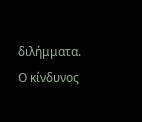διλήμματα. Ο κίνδυνος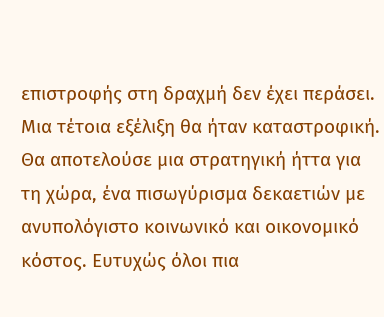επιστροφής στη δραχμή δεν έχει περάσει. Μια τέτοια εξέλιξη θα ήταν καταστροφική. Θα αποτελούσε μια στρατηγική ήττα για τη χώρα, ένα πισωγύρισμα δεκαετιών με ανυπολόγιστο κοινωνικό και οικονομικό κόστος. Ευτυχώς όλοι πια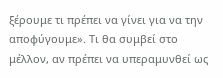ξέρουμε τι πρέπει να γίνει για να την αποφύγουμε». Τι θα συμβεί στο μέλλον, αν πρέπει να υπεραμυνθεί ως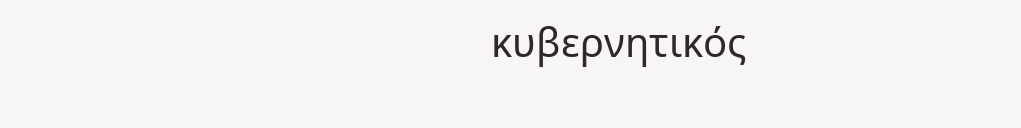κυβερνητικός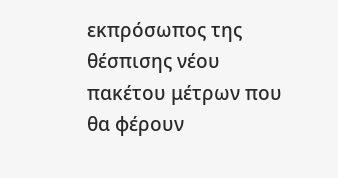εκπρόσωπος της θέσπισης νέου πακέτου μέτρων που θα φέρουν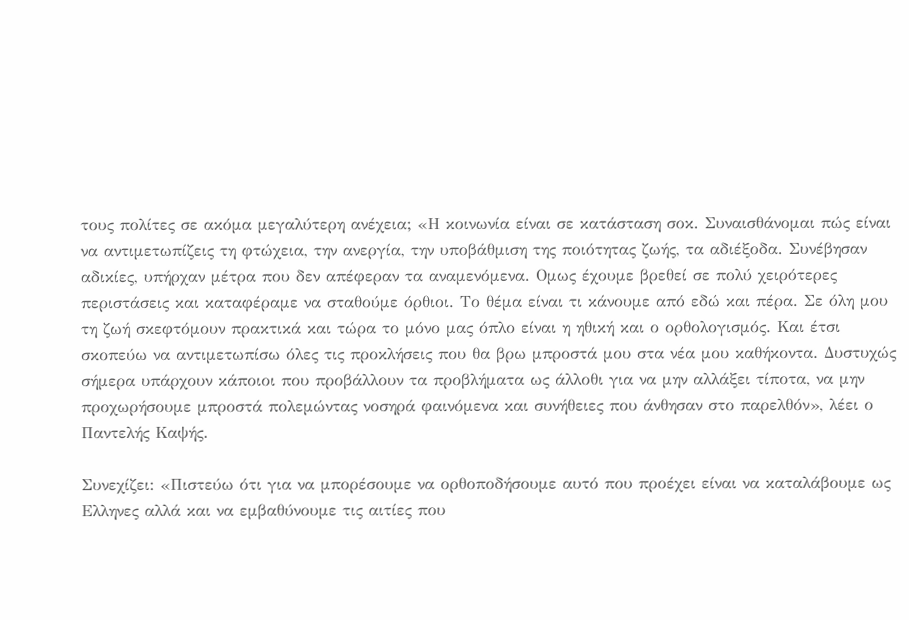τους πολίτες σε ακόμα μεγαλύτερη ανέχεια; «Η κοινωνία είναι σε κατάσταση σοκ. Συναισθάνομαι πώς είναι να αντιμετωπίζεις τη φτώχεια, την ανεργία, την υποβάθμιση της ποιότητας ζωής, τα αδιέξοδα. Συνέβησαν αδικίες, υπήρχαν μέτρα που δεν απέφεραν τα αναμενόμενα. Ομως έχουμε βρεθεί σε πολύ χειρότερες περιστάσεις και καταφέραμε να σταθούμε όρθιοι. Το θέμα είναι τι κάνουμε από εδώ και πέρα. Σε όλη μου τη ζωή σκεφτόμουν πρακτικά και τώρα το μόνο μας όπλο είναι η ηθική και ο ορθολογισμός. Και έτσι σκοπεύω να αντιμετωπίσω όλες τις προκλήσεις που θα βρω μπροστά μου στα νέα μου καθήκοντα. Δυστυχώς σήμερα υπάρχουν κάποιοι που προβάλλουν τα προβλήματα ως άλλοθι για να μην αλλάξει τίποτα, να μην προχωρήσουμε μπροστά πολεμώντας νοσηρά φαινόμενα και συνήθειες που άνθησαν στο παρελθόν», λέει ο Παντελής Καψής.

Συνεχίζει: «Πιστεύω ότι για να μπορέσουμε να ορθοποδήσουμε αυτό που προέχει είναι να καταλάβουμε ως Ελληνες αλλά και να εμβαθύνουμε τις αιτίες που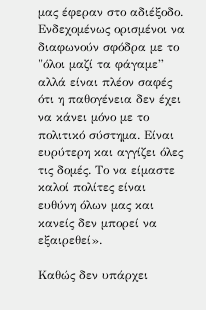μας έφεραν στο αδιέξοδο. Ενδεχομένως ορισμένοι να διαφωνούν σφόδρα με το "όλοι μαζί τα φάγαμε” αλλά είναι πλέον σαφές ότι η παθογένεια δεν έχει να κάνει μόνο με το πολιτικό σύστημα. Είναι ευρύτερη και αγγίζει όλες τις δομές. Το να είμαστε καλοί πολίτες είναι ευθύνη όλων μας και κανείς δεν μπορεί να εξαιρεθεί».

Καθώς δεν υπάρχει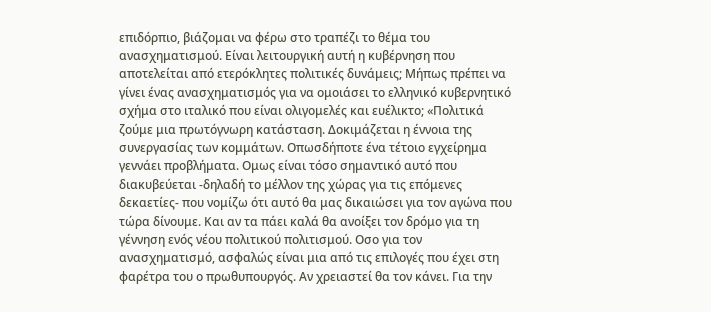επιδόρπιο, βιάζομαι να φέρω στο τραπέζι το θέμα του ανασχηματισμού. Είναι λειτουργική αυτή η κυβέρνηση που αποτελείται από ετερόκλητες πολιτικές δυνάμεις; Μήπως πρέπει να γίνει ένας ανασχηματισμός για να ομοιάσει το ελληνικό κυβερνητικό σχήμα στο ιταλικό που είναι ολιγομελές και ευέλικτο; «Πολιτικά ζούμε μια πρωτόγνωρη κατάσταση. Δοκιμάζεται η έννοια της συνεργασίας των κομμάτων. Οπωσδήποτε ένα τέτοιο εγχείρημα γεννάει προβλήματα. Ομως είναι τόσο σημαντικό αυτό που διακυβεύεται -δηλαδή το μέλλον της χώρας για τις επόμενες δεκαετίες- που νομίζω ότι αυτό θα μας δικαιώσει για τον αγώνα που τώρα δίνουμε. Και αν τα πάει καλά θα ανοίξει τον δρόμο για τη γέννηση ενός νέου πολιτικού πολιτισμού. Οσο για τον ανασχηματισμό, ασφαλώς είναι μια από τις επιλογές που έχει στη φαρέτρα του ο πρωθυπουργός. Αν χρειαστεί θα τον κάνει. Για την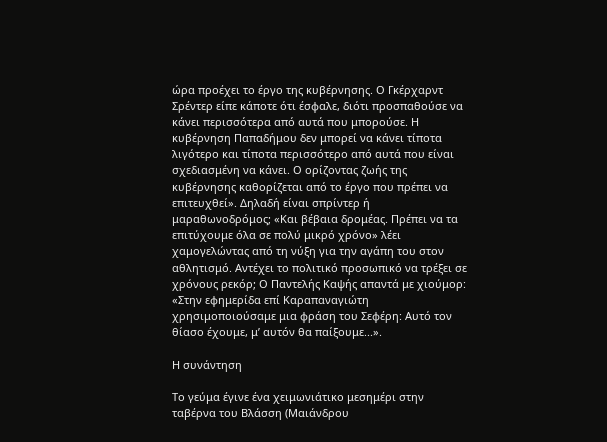ώρα προέχει το έργο της κυβέρνησης. Ο Γκέρχαρντ Σρέντερ είπε κάποτε ότι έσφαλε, διότι προσπαθούσε να κάνει περισσότερα από αυτά που μπορούσε. Η κυβέρνηση Παπαδήμου δεν μπορεί να κάνει τίποτα λιγότερο και τίποτα περισσότερο από αυτά που είναι σχεδιασμένη να κάνει. Ο ορίζοντας ζωής της κυβέρνησης καθορίζεται από το έργο που πρέπει να επιτευχθεί». Δηλαδή είναι σπρίντερ ή μαραθωνοδρόμος; «Και βέβαια δρομέας. Πρέπει να τα επιτύχουμε όλα σε πολύ μικρό χρόνο» λέει χαμογελώντας από τη νύξη για την αγάπη του στον αθλητισμό. Αντέχει το πολιτικό προσωπικό να τρέξει σε χρόνους ρεκόρ; Ο Παντελής Καψής απαντά με χιούμορ: «Στην εφημερίδα επί Καραπαναγιώτη χρησιμοποιούσαμε μια φράση του Σεφέρη: Αυτό τον θίασο έχουμε, μ’ αυτόν θα παίξουμε...».

Η συνάντηση

Το γεύμα έγινε ένα χειμωνιάτικο μεσημέρι στην ταβέρνα του Βλάσση (Μαιάνδρου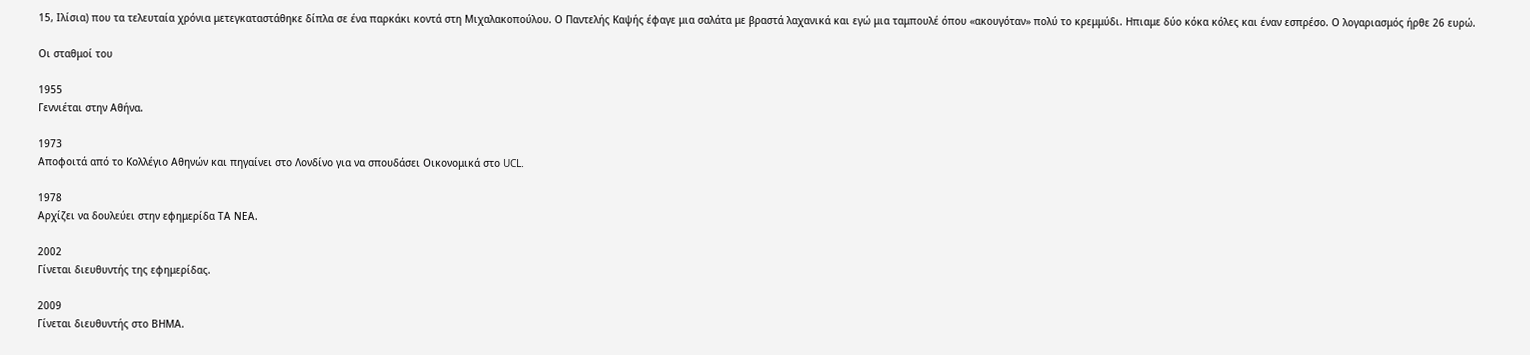15, Ιλίσια) που τα τελευταία χρόνια μετεγκαταστάθηκε δίπλα σε ένα παρκάκι κοντά στη Μιχαλακοπούλου. Ο Παντελής Καψής έφαγε μια σαλάτα με βραστά λαχανικά και εγώ μια ταμπουλέ όπου «ακουγόταν» πολύ το κρεμμύδι. Ηπιαμε δύο κόκα κόλες και έναν εσπρέσο. Ο λογαριασμός ήρθε 26 ευρώ.

Oι σταθμοί του

1955
Γεννιέται στην Αθήνα.

1973
Αποφοιτά από το Κολλέγιο Αθηνών και πηγαίνει στο Λονδίνο για να σπουδάσει Οικονομικά στο UCL.

1978
Αρχίζει να δουλεύει στην εφημερίδα ΤΑ ΝΕΑ.

2002
Γίνεται διευθυντής της εφημερίδας.

2009
Γίνεται διευθυντής στο ΒΗΜΑ.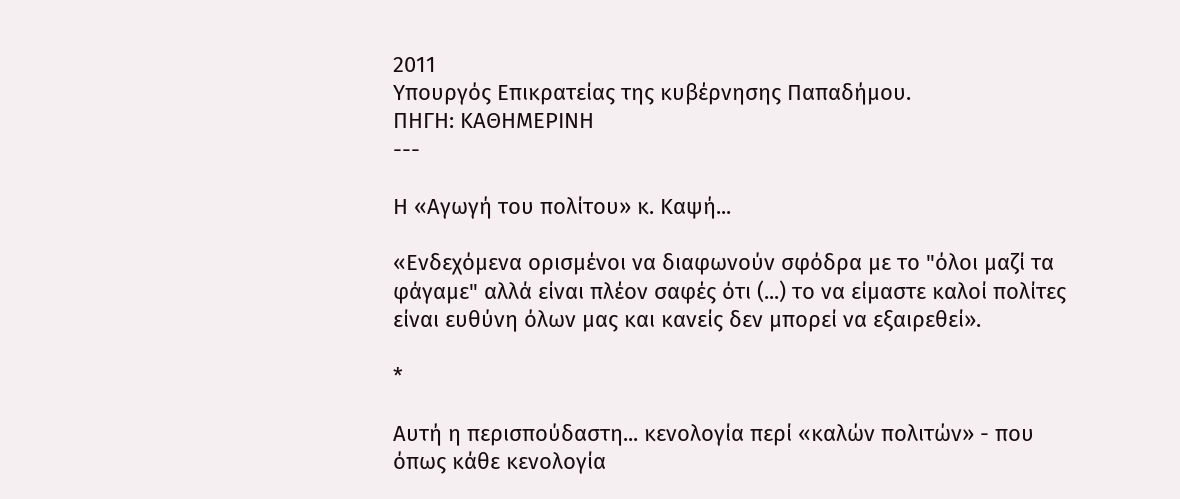2011
Yπουργός Επικρατείας της κυβέρνησης Παπαδήμου.
ΠΗΓΗ: ΚΑΘΗΜΕΡΙΝΗ
---

Η «Αγωγή του πολίτου» κ. Καψή...

«Ενδεχόμενα ορισμένοι να διαφωνούν σφόδρα με το "όλοι μαζί τα φάγαμε" αλλά είναι πλέον σαφές ότι (...) το να είμαστε καλοί πολίτες είναι ευθύνη όλων μας και κανείς δεν μπορεί να εξαιρεθεί».

*

Αυτή η περισπούδαστη... κενολογία περί «καλών πολιτών» - που όπως κάθε κενολογία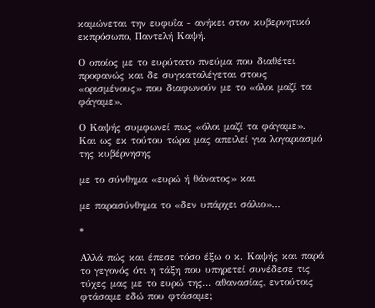καμώνεται την ευφυΐα - ανήκει στον κυβερνητικό εκπρόσωπο, Παντελή Καψή.

Ο οποίος με το ευρύτατο πνεύμα που διαθέτει προφανώς και δε συγκαταλέγεται στους «ορισμένους» που διαφωνούν με το «όλοι μαζί τα φάγαμε».

Ο Καψής συμφωνεί πως «όλοι μαζί τα φάγαμε». Και ως εκ τούτου τώρα μας απειλεί για λογαριασμό της κυβέρνησης

με το σύνθημα «ευρώ ή θάνατος» και

με παρασύνθημα το «δεν υπάρχει σάλιο»...

*

Αλλά πώς και έπεσε τόσο έξω ο κ. Καψής και παρά το γεγονός ότι η τάξη που υπηρετεί συνέδεσε τις τύχες μας με το ευρώ της... αθανασίας, εντούτοις φτάσαμε εδώ που φτάσαμε;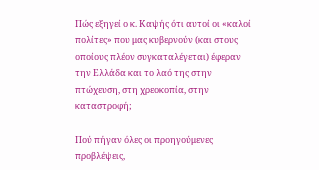Πώς εξηγεί ο κ. Καψής ότι αυτοί οι «καλοί πολίτες» που μας κυβερνούν (και στους οποίους πλέον συγκαταλέγεται) έφεραν την Ελλάδα και το λαό της στην πτώχευση, στη χρεοκοπία, στην καταστροφή;

Πού πήγαν όλες οι προηγούμενες προβλέψεις,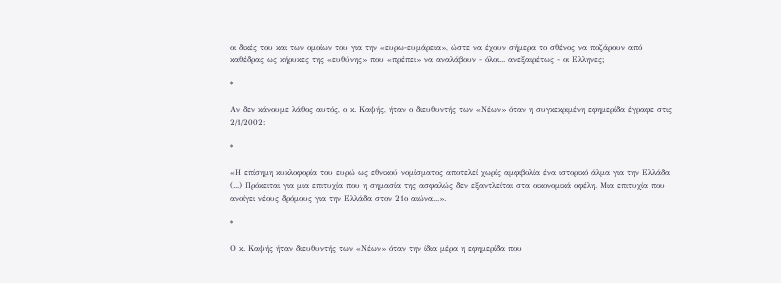οι δικές του και των ομοίων του για την «ευρω-ευμάρεια», ώστε να έχουν σήμερα το σθένος να ποζάρουν από καθέδρας ως κήρυκες της «ευθύνης» που «πρέπει» να αναλάβουν - όλοι... ανεξαιρέτως - οι Ελληνες;

*

Αν δεν κάνουμε λάθος αυτός, ο κ. Καψής, ήταν ο διευθυντής των «Νέων» όταν η συγκεκριμένη εφημερίδα έγραφε στις 2/1/2002:

*

«Η επίσημη κυκλοφορία του ευρώ ως εθνικού νομίσματος αποτελεί χωρίς αμφιβολία ένα ιστορικό άλμα για την Ελλάδα (...) Πρόκειται για μια επιτυχία που η σημασία της ασφαλώς δεν εξαντλείται στα οικονομικά οφέλη. Μια επιτυχία που ανοίγει νέους δρόμους για την Ελλάδα στον 21ο αιώνα...».

*

Ο κ. Καψής ήταν διευθυντής των «Νέων» όταν την ίδια μέρα η εφημερίδα που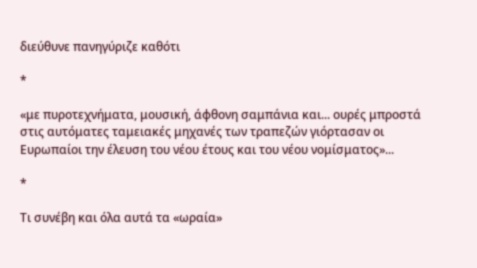διεύθυνε πανηγύριζε καθότι

*

«με πυροτεχνήματα, μουσική, άφθονη σαμπάνια και... ουρές μπροστά στις αυτόματες ταμειακές μηχανές των τραπεζών γιόρτασαν οι Ευρωπαίοι την έλευση του νέου έτους και του νέου νομίσματος»...

*

Τι συνέβη και όλα αυτά τα «ωραία»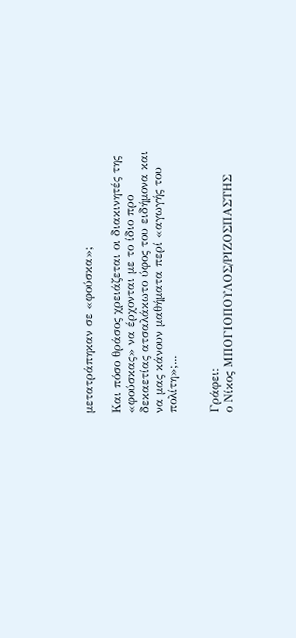μετατράπηκαν σε «φούσκα»;

Και πόσο θράσος χρειάζεται οι διακινητές της «φούσκας» να έρχονται με το ίδιο προ δεκαετίας ατσαλάκωτο ύφος του ειδήμονα και να μας κάνουν μαθήματα περί «αγωγής του πολίτη»;...


Γράφει:
ο Νίκος ΜΠΟΓΙΟΠΟΥΛΟΣ/ΡΙΖΟΣΠΑΣΤΗΣ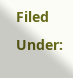Filed Under: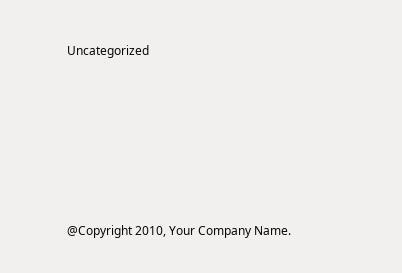Uncategorized






@Copyright 2010, Your Company Name.